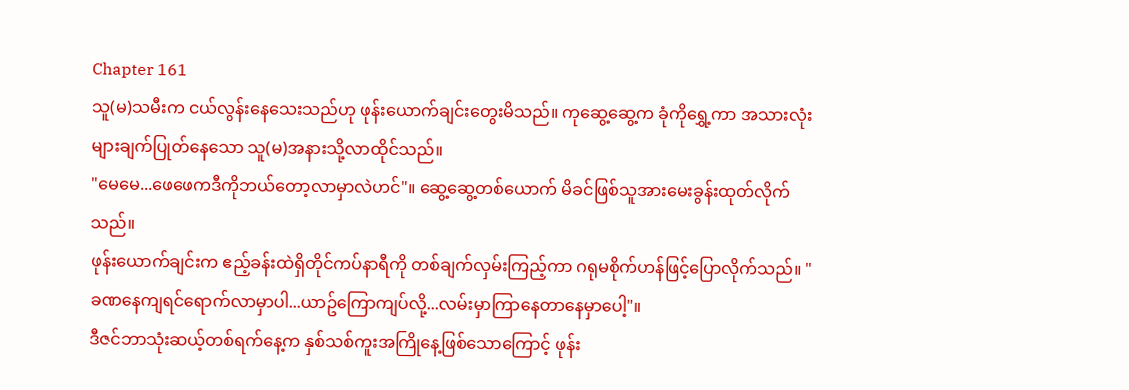Chapter 161
သူ(မ)သမီးက ငယ်လွန်းနေသေးသည်ဟု ဖုန်းယောက်ချင်းတွေးမိသည်။ ကုဆွေ့ဆွေ့က ခုံကိုရွှေ့ကာ အသားလုံးများချက်ပြုတ်နေသော သူ(မ)အနားသို့လာထိုင်သည်။
"မေမေ...ဖေဖေကဒီကိုဘယ်တော့လာမှာလဲဟင်"။ ဆွေ့ဆွေ့တစ်ယောက် မိခင်ဖြစ်သူအားမေးခွန်းထုတ်လိုက်သည်။
ဖုန်းယောက်ချင်းက ဧည့်ခန်းထဲရှိတိုင်ကပ်နာရီကို တစ်ချက်လှမ်းကြည့်ကာ ဂရုမစိုက်ဟန်ဖြင့်ပြောလိုက်သည်။ "ခဏနေကျရင်ရောက်လာမှာပါ...ယာဥ်ကြောကျပ်လို့...လမ်းမှာကြာနေတာနေမှာပေါ့"။
ဒီဇင်ဘာသုံးဆယ့်တစ်ရက်နေ့က နှစ်သစ်ကူးအကြိုနေ့ဖြစ်သောကြောင့် ဖုန်း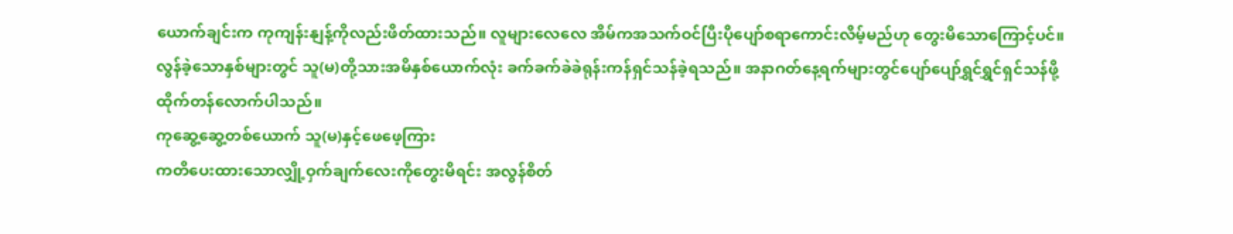ယောက်ချင်းက ကုကျန်းနျန့်ကိုလည်းဖိတ်ထားသည်။ လူများလေလေ အိမ်ကအသက်ဝင်ပြီးပိုပျော်စရာကောင်းလိမ့်မည်ဟု တွေးမိသောကြောင့်ပင်။
လွန်ခဲ့သောနှစ်များတွင် သူ(မ)တို့သားအမိနှစ်ယောက်လုံး ခက်ခက်ခဲခဲရုန်းကန်ရှင်သန်ခဲ့ရသည်။ အနာဂတ်နေ့ရက်များတွင်ပျော်ပျော်ရွှင်ရွှင်ရှင်သန်ဖို့ထိုက်တန်လောက်ပါသည်။
ကုဆွေ့ဆွေ့တစ်ယောက် သူ(မ)နှင့်ဖေဖေ့ကြား
ကတိပေးထားသောလျှို့ဝှက်ချက်လေးကိုတွေးမိရင်း အလွန်စိတ်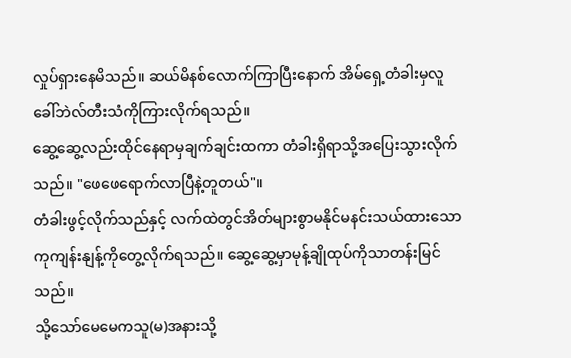လှုပ်ရှားနေမိသည်။ ဆယ်မိနစ်လောက်ကြာပြီးနောက် အိမ်ရှေ့တံခါးမှလူခေါ်ဘဲလ်တီးသံကိုကြားလိုက်ရသည်။
ဆွေ့ဆွေ့လည်းထိုင်နေရာမှချက်ချင်းထကာ တံခါးရှိရာသို့အပြေးသွားလိုက်သည်။ "ဖေဖေရောက်လာပြီနဲ့တူတယ်"။
တံခါးဖွင့်လိုက်သည်နှင့် လက်ထဲတွင်အိတ်များစွာမနိုင်မနင်းသယ်ထားသောကုကျန်းနျန့်ကိုတွေ့လိုက်ရသည်။ ဆွေ့ဆွေ့မှာမုန့်ချိုထုပ်ကိုသာတန်းမြင်သည်။
သို့သော်မေမေကသူ(မ)အနားသို့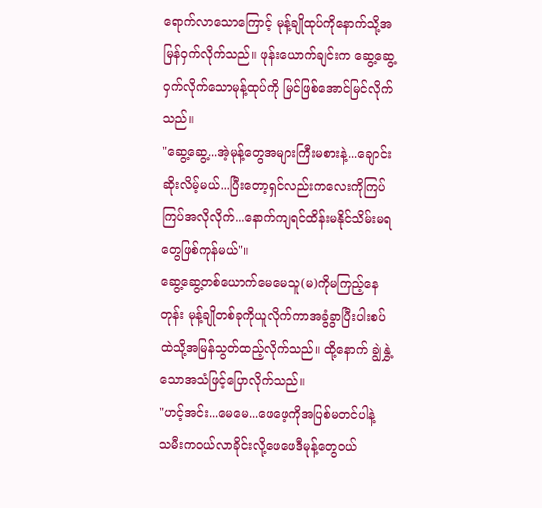ရောက်လာသောကြောင့် မုန့်ချိုထုပ်ကိုနောက်သို့အမြန်ဝှက်လိုက်သည်။ ဖုန်းယောက်ချင်းက ဆွေ့ဆွေ့ဝှက်လိုက်သောမုန့်ထုပ်ကို မြင်ဖြစ်အောင်မြင်လိုက်သည်။
"ဆွေ့ဆွေ့...အဲ့မုန့်တွေအများကြီးမစားနဲ့...ချောင်းဆိုးလိမ့်မယ်...ပြီးတော့ရှင်လည်းကလေးကိုကြပ်ကြပ်အလိုလိုက်...နောက်ကျရင်ထိန်းမနိုင်သိမ်းမရတွေဖြစ်ကုန်မယ်"။
ဆွေ့ဆွေ့တစ်ယောက်မေမေသူ(မ)ကိုမကြည့်နေတုန်း မုန့်ချိုတစ်ခုကိုယူလိုက်ကာအခွံခွာပြီးပါးစပ်ထဲသို့အမြန်သွတ်ထည့်လိုက်သည်။ ထို့နောက် ချွဲနွှဲ့သောအသံဖြင့်ပြောလိုက်သည်။
"ဟင့်အင်း...မေမေ...ဖေဖေ့ကိုအပြစ်မတင်ပါနဲ့
သမီးကဝယ်လာခိုင်းလို့ဖေဖေဒီမုန့်တွေဝယ်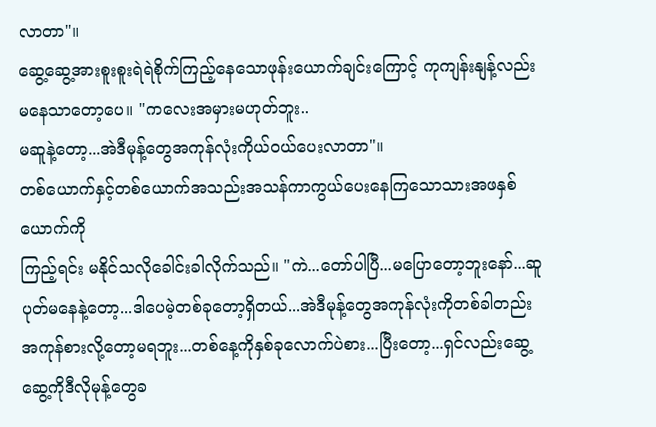လာတာ"။
ဆွေ့ဆွေ့အားစူးစူးရဲရဲစိုက်ကြည့်နေသောဖုန်းယောက်ချင်းကြောင့် ကုကျန်းနျန့်လည်းမနေသာတော့ပေ။ "ကလေးအမှားမဟုတ်ဘူး..
မဆူနဲ့တော့...အဲဒီမုန့်တွေအကုန်လုံးကိုယ်ဝယ်ပေးလာတာ"။
တစ်ယောက်နှင့်တစ်ယောက်အသည်းအသန်ကာကွယ်ပေးနေကြသောသားအဖနှစ်ယောက်ကို
ကြည့်ရင်း မနိုင်သလိုခေါင်းခါလိုက်သည်။ "ကဲ...တော်ပါပြီ...မပြောတော့ဘူးနော်...ဆူပုတ်မနေနဲ့တော့...ဒါပေမဲ့တစ်ခုတော့ရှိတယ်...အဲဒီမုန့်တွေအကုန်လုံးကိုတစ်ခါတည်းအကုန်စားလို့တော့မရဘူး...တစ်နေ့ကိုနှစ်ခုလောက်ပဲစား...ပြီးတော့...ရှင်လည်းဆွေ့ဆွေ့ကိုဒီလိုမုန့်တွေခ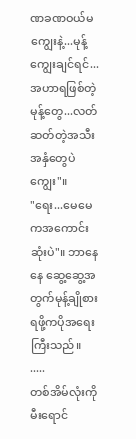ဏခဏဝယ်မကျွေးနဲ့...မုန့်ကျွေးချင်ရင်...အဟာရဖြစ်တဲ့မုန့်တွေ...လတ်ဆတ်တဲ့အသီးအနှံတွေပဲကျွေး"။
"ရေး...မေမေကအကောင်းဆုံးပဲ"။ ဘာနေနေ ဆွေ့ဆွေ့အတွက်မုန့်ချိုစားရဖို့ကပိုအရေးကြီးသည်။
.....
တစ်အိမ်လုံးကို မီးရောင်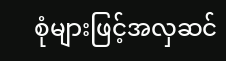စုံများဖြင့်အလှဆင်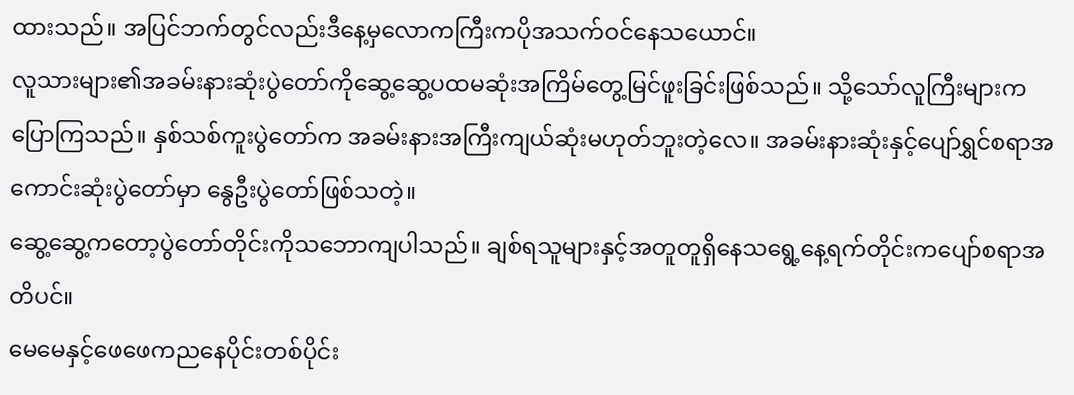ထားသည်။ အပြင်ဘက်တွင်လည်းဒီနေ့မှလောကကြီးကပိုအသက်ဝင်နေသယောင်။
လူသားများ၏အခမ်းနားဆုံးပွဲတော်ကိုဆွေ့ဆွေ့ပထမဆုံးအကြိမ်တွေ့မြင်ဖူးခြင်းဖြစ်သည်။ သို့သော်လူကြီးများကပြောကြသည်။ နှစ်သစ်ကူးပွဲတော်က အခမ်းနားအကြီးကျယ်ဆုံးမဟုတ်ဘူးတဲ့လေ။ အခမ်းနားဆုံးနှင့်ပျော်ရွှင်စရာအကောင်းဆုံးပွဲတော်မှာ နွေဦးပွဲတော်ဖြစ်သတဲ့။
ဆွေ့ဆွေ့ကတော့ပွဲတော်တိုင်းကိုသဘောကျပါသည်။ ချစ်ရသူများနှင့်အတူတူရှိနေသရွေ့နေ့ရက်တိုင်းကပျော်စရာအတိပင်။
မေမေနှင့်ဖေဖေကညနေပိုင်းတစ်ပိုင်း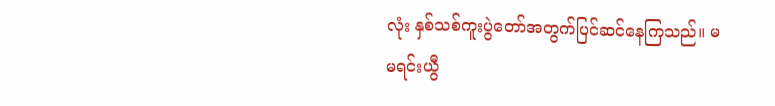လုံး နှစ်သစ်ကူးပွဲတော်အတွက်ပြင်ဆင်နေကြသည်။ မမရင်းယွီ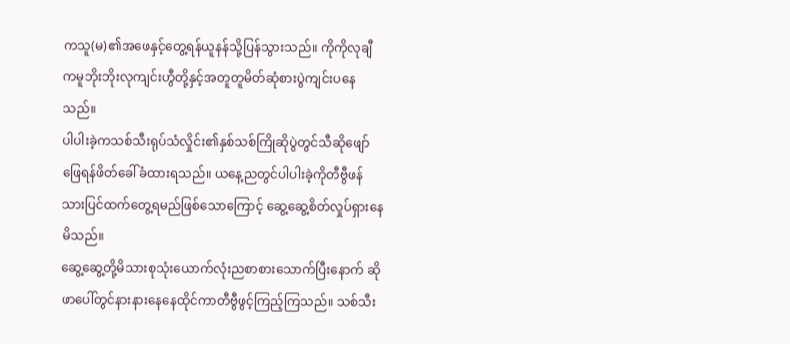ကသူ(မ)၏အဖေနှင့်တွေ့ရန်ယူနန်သို့ပြန်သွားသည်။ ကိုကိုလုချီကမူဘိုးဘိုးလုကျင်းဟွီတို့နှင့်အတူတူမိတ်ဆုံစားပွဲကျင်းပနေသည်။
ပါပါးခဲ့ကသစ်သီးရုပ်သံလှိုင်း၏နှစ်သစ်ကြိုဆိုပွဲတွင်သီဆိုဖျော်ဖြေရန်ဖိတ်ခေါ်ခံထားရသည်။ ယနေ့ညတွင်ပါပါးခဲ့ကိုတီဗွီဖန်သားပြင်ထက်တွေ့ရမည်ဖြစ်သောကြောင့် ဆွေ့ဆွေ့စိတ်လှုပ်ရှားနေမိသည်။
ဆွေ့ဆွေ့တို့မိသားစုသုံးယောက်လုံးညစာစားသောက်ပြီးနောက် ဆိုဖာပေါ်တွင်နားနားနေနေထိုင်ကာတီဗွီဖွင့်ကြည့်ကြသည်။ သစ်သီး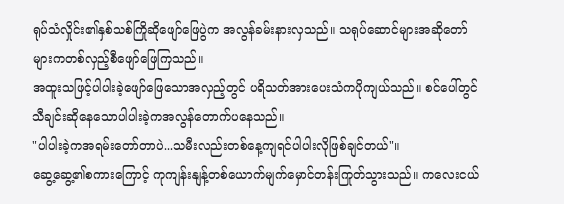ရုပ်သံလှိုင်း၏နှစ်သစ်ကြိုဆိုဖျော်ဖြေပွဲက အလွန်ခမ်းနားလှသည်။ သရုပ်ဆောင်များအဆိုတော်များကတစ်လှည့်စီဖျော်ဖြေကြသည်။
အထူးသဖြင့်ပါပါးခဲ့ဖျော်ဖြေသောအလှည့်တွင် ပရိသတ်အားပေးသံကပိုကျယ်သည်။ စင်ပေါ်တွင်သီချင်းဆိုနေသောပါပါးခဲ့ကအလွန်တောက်ပနေသည်။
"ပါပါးခဲ့ကအရမ်းတော်တာပဲ...သမီးလည်းတစ်နေ့ကျရင်ပါပါးလိုဖြစ်ချင်တယ်"။
ဆွေ့ဆွေ့၏စကားကြောင့် ကုကျန်းနျန့်တစ်ယောက်မျက်မှောင်တန်းကြုတ်သွားသည်။ ကလေးငယ်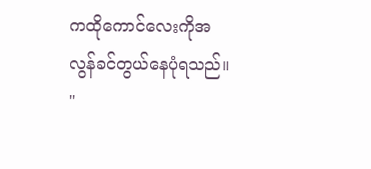ကထိုကောင်လေးကိုအလွန်ခင်တွယ်နေပုံရသည်။ "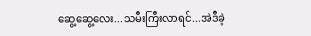ဆွေ့ဆွေ့လေး...သမီးကြီးလာရင်...အဲဒီခဲ့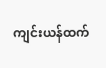ကျင်းယန်ထက်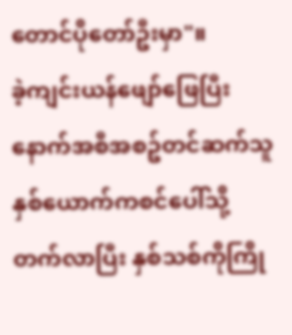တောင်ပိုတော်ဦးမှာ"။
ခဲ့ကျင်းယန်ဖျော်ဖြေပြီးနောက်အစီအစဥ်တင်ဆက်သူနှစ်ယောက်ကစင်ပေါ်သို့တက်လာပြီး နှစ်သစ်ကိုကြို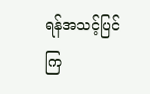ရန်အသင့်ပြင်ကြ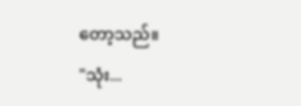တော့သည်။
"သုံး...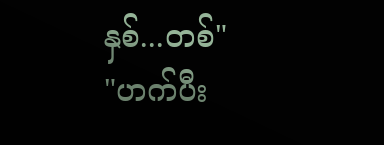နှစ်...တစ်"
"ဟက်ပီး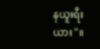နယူးရီးယား"။